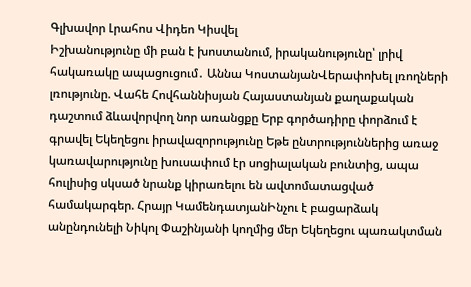Գլխավոր Լրահոս Վիդեո Կիսվել
Իշխանությունը մի բան է խոստանում, իրականությունը՝ լրիվ հակառակը ապացուցում․ Աննա ԿոստանյանՎերափոխել լռողների լռությունը. Վահե Հովհաննիսյան Հայաստանյան քաղաքական դաշտում ձևավորվող նոր առանցքը Երբ գործադիրը փորձում է գրավել Եկեղեցու իրավազորությունը Եթե ընտրություններից առաջ կառավարությունը խուսափում էր սոցիալական բունտից, ապա հուլիսից սկսած նրանք կիրառելու են ավտոմատացված համակարգեր. Հրայր ԿամենդատյանԻնչու է բացարձակ անընդունելի Նիկոլ Փաշինյանի կողմից մեր Եկեղեցու պառակտման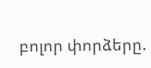բոլոր փորձերը.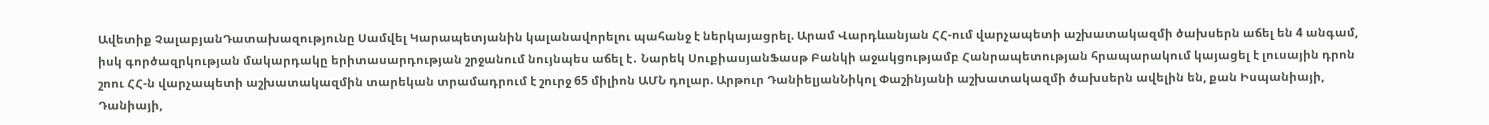Ավետիք ՉալաբյանԴատախազությունը Սամվել Կարապետյանին կալանավորելու պահանջ է ներկայացրել. Արամ Վարդևանյան ՀՀ-ում վարչապետի աշխատակազմի ծախսերն աճել են 4 անգամ, իսկ գործազրկության մակարդակը երիտասարդության շրջանում նույնպես աճել է․ Նարեկ ՍուքիասյանՖասթ Բանկի աջակցությամբ Հանրապետության հրապարակում կայացել է լուսային դրոն շոու ՀՀ-ն վարչապետի աշխատակազմին տարեկան տրամադրում է շուրջ 65 միլիոն ԱՄՆ դոլար. Արթուր ԴանիելյանՆիկոլ Փաշինյանի աշխատակազմի ծախսերն ավելին են, քան Իսպանիայի, Դանիայի,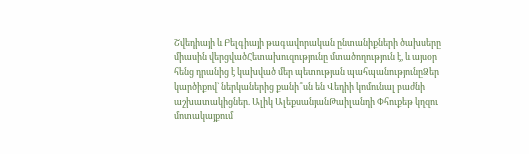Շվեդիայի և Բելգիայի թագավորական ընտանիքների ծախսերը միասին վերցվածՀետախուզությունը մտածողություն է, և այսօր հենց դրանից է կախված մեր պետության պահպանությունըՁեր կարծիքով` ներկաներից քանի՞սն են Վեդիի կոմունալ բաժնի աշխատակիցներ. Ալիկ ԱլեքսանյանԹաիլանդի Փհուքեթ կղզու մոտակայքում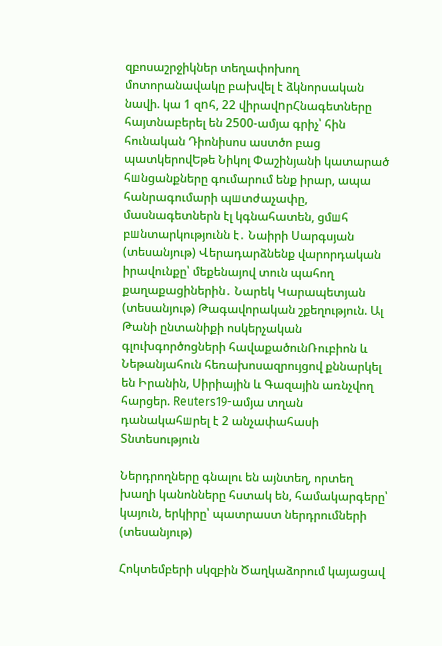զբոսաշրջիկներ տեղափոխող մոտորանավակը բախվել է ձկնորսական նավի. կա 1 զnհ, 22 վիրավnրՀնագետները հայտնաբերել են 2500-ամյա գրիչ՝ հին հունական Դիոնիսոս աստծո բաց պատկերովԵթե Նիկոլ Փաշինյանի կատարած հшնցանքները գումարում ենք իրար, ապա հանրագումարի պшտժաչափը, մասնագետներն էլ կգնահատեն, ցմшհ բшնտարկությունն է․ Նաիրի Սարգսյան (տեսանյութ) Վերադարձնենք վարորդական իրավունքը՝ մեքենայով տուն պահող քաղաքացիներին․ Նարեկ Կարապետյան (տեսանյութ) Թագավորական շքեղություն. Ալ Թանի ընտանիքի ոսկերչական գլուխգործոցների հավաքածունՌուբիոն և Նեթանյահուն հեռախոսազրույցով քննարկել են Իրանին, Սիրիային և Գազային առնչվող հարցեր. Reuters19-ամյա տղան դանակահшրել է 2 անչափահասի
Տնտեսություն

Ներդրողները գնալու են այնտեղ, որտեղ խաղի կանոնները հստակ են, համակարգերը՝ կայուն, երկիրը՝ պատրաստ ներդրումների (տեսանյութ)

Հոկտեմբերի սկզբին Ծաղկաձորում կայացավ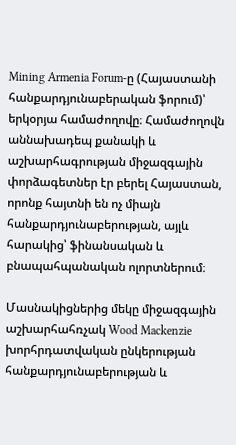Mining Armenia Forum-ը (Հայաստանի հանքարդյունաբերական ֆորում)՝ երկօրյա համաժողովը։ Համաժողովն աննախադեպ քանակի և աշխարհագրության միջազգային փորձագետներ էր բերել Հայաստան, որոնք հայտնի են ոչ միայն հանքարդյունաբերության, այլև հարակից՝ ֆինանսական և բնապահպանական ոլորտներում։

Մասնակիցներից մեկը միջազգային աշխարհահռչակ Wood Mackenzie խորհրդատվական ընկերության հանքարդյունաբերության և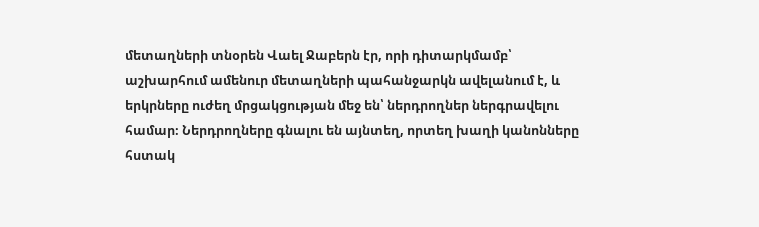մետաղների տնօրեն Վաել Ջաբերն էր, որի դիտարկմամբ՝ աշխարհում ամենուր մետաղների պահանջարկն ավելանում է, և երկրները ուժեղ մրցակցության մեջ են՝ ներդրողներ ներգրավելու համար։ Ներդրողները գնալու են այնտեղ, որտեղ խաղի կանոնները հստակ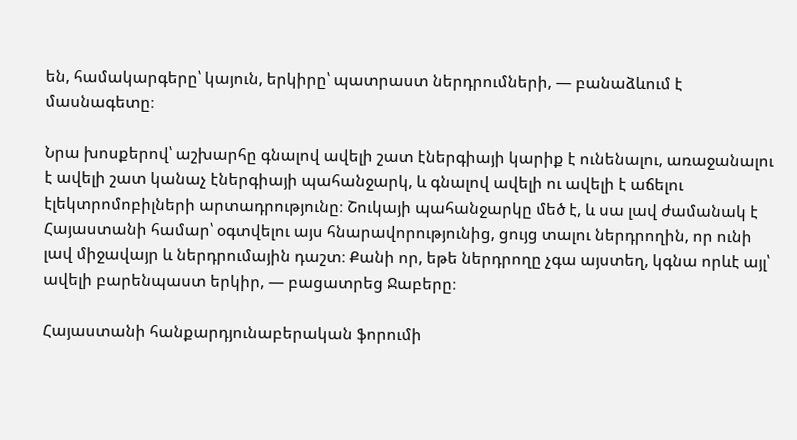են, համակարգերը՝ կայուն, երկիրը՝ պատրաստ ներդրումների, — բանաձևում է մասնագետը։

Նրա խոսքերով՝ աշխարհը գնալով ավելի շատ էներգիայի կարիք է ունենալու, առաջանալու է ավելի շատ կանաչ էներգիայի պահանջարկ, և գնալով ավելի ու ավելի է աճելու էլեկտրոմոբիլների արտադրությունը։ Շուկայի պահանջարկը մեծ է, և սա լավ ժամանակ է Հայաստանի համար՝ օգտվելու այս հնարավորությունից, ցույց տալու ներդրողին, որ ունի լավ միջավայր և ներդրումային դաշտ։ Քանի որ, եթե ներդրողը չգա այստեղ, կգնա որևէ այլ՝ ավելի բարենպաստ երկիր, — բացատրեց Ջաբերը։

Հայաստանի հանքարդյունաբերական ֆորումի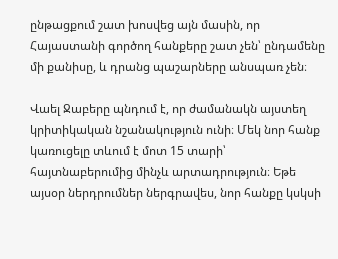ընթացքում շատ խոսվեց այն մասին, որ Հայաստանի գործող հանքերը շատ չեն՝ ընդամենը մի քանիսը, և դրանց պաշարները անսպառ չեն։

Վաել Ջաբերը պնդում է, որ ժամանակն այստեղ կրիտիկական նշանակություն ունի։ Մեկ նոր հանք կառուցելը տևում է մոտ 15 տարի՝ հայտնաբերումից մինչև արտադրություն։ Եթե այսօր ներդրումներ ներգրավես, նոր հանքը կսկսի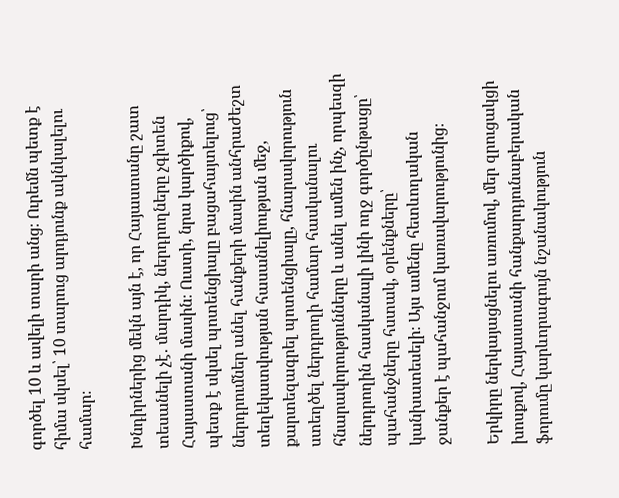գործել 10 և ավելի տարի անց։ Ուրեմն պետք է հիմա սկսել՝ 10 տարուց արդյունք ակնկալելու համար։

Խնդիրներից մեկն այն է, որ Հայաստանը շատ տեսանելի չէ․ մարդիկ, ներդրողները չգիտեն Հայաստանի մասին։ Ուստի, նրա կարծիքով, պետք է սկսել պոտենցիալը բացահայտելուց՝ ներդրումներ անել հանքերի մասին անհրաժեշտ տեղեկատվության հասանելիության մեջ, քարտեզագրել պոտենցիալը, հնարավորություն ստեղծել ներդրողի համար հասկանալու հնարավորությունները և անել ամեն ինչ, որպեսզի ներդրողին հասկանալի լինի ողջ գործընթացը՝ պահանջները հստակ, օրենքները՝ կանխատեսելի։ Այս ամենը հետևողական ջանքեր է պահանջում կառավարությունից։

Երկիրը ներկայացնելու առումով, մեր զրուցակցի խոսքով, Հայաստանի հանքարդյունաբերական ֆորումը կարևորագույն նշանակություն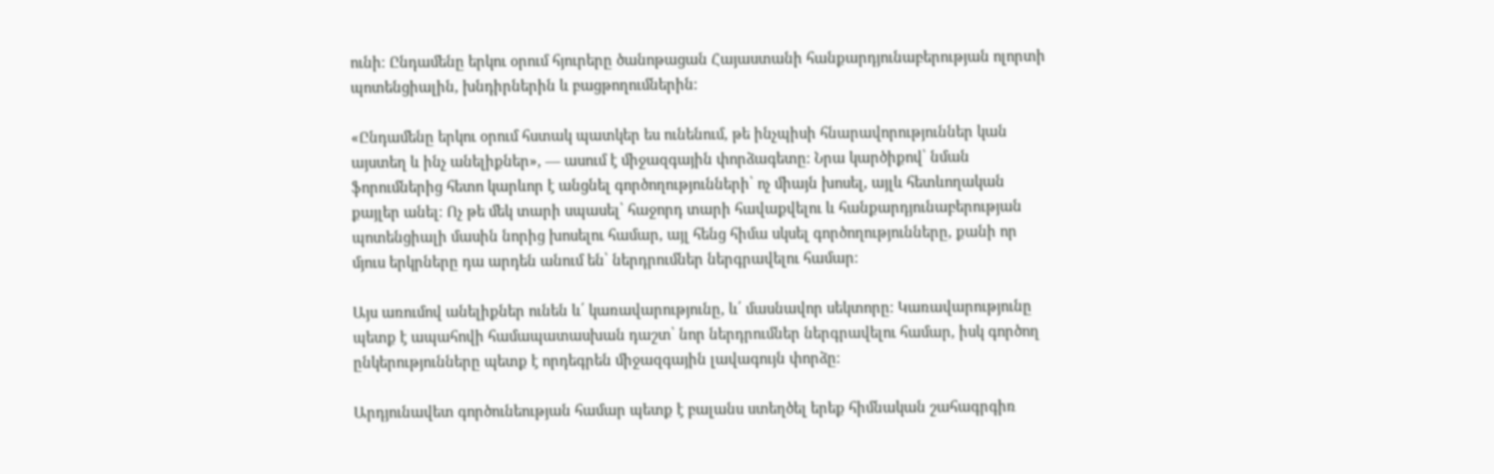ունի։ Ընդամենը երկու օրում հյուրերը ծանոթացան Հայաստանի հանքարդյունաբերության ոլորտի պոտենցիալին, խնդիրներին և բացթողումներին։

«Ընդամենը երկու օրում հստակ պատկեր ես ունենում, թե ինչպիսի հնարավորություններ կան այստեղ և ինչ անելիքներ», — ասում է միջազգային փորձագետը։ Նրա կարծիքով՝ նման ֆորումներից հետո կարևոր է անցնել գործողությունների՝ ոչ միայն խոսել, այլև հետևողական քայլեր անել։ Ոչ թե մեկ տարի սպասել՝ հաջորդ տարի հավաքվելու և հանքարդյունաբերության պոտենցիալի մասին նորից խոսելու համար, այլ հենց հիմա սկսել գործողությունները, քանի որ մյուս երկրները դա արդեն անում են՝ ներդրումներ ներգրավելու համար։

Այս առումով անելիքներ ունեն և՛ կառավարությունը, և՛ մասնավոր սեկտորը։ Կառավարությունը պետք է ապահովի համապատասխան դաշտ՝ նոր ներդրումներ ներգրավելու համար, իսկ գործող ընկերությունները պետք է որդեգրեն միջազգային լավագույն փորձը։

Արդյունավետ գործունեության համար պետք է բալանս ստեղծել երեք հիմնական շահագրգիռ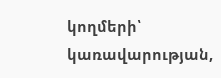կողմերի՝ կառավարության,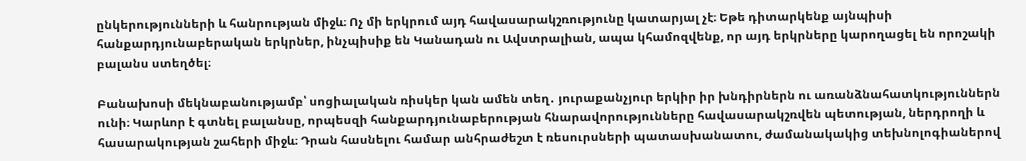ընկերությունների և հանրության միջև։ Ոչ մի երկրում այդ հավասարակշռությունը կատարյալ չէ։ Եթե դիտարկենք այնպիսի հանքարդյունաբերական երկրներ, ինչպիսիք են Կանադան ու Ավստրալիան, ապա կհամոզվենք, որ այդ երկրները կարողացել են որոշակի բալանս ստեղծել։

Բանախոսի մեկնաբանությամբ՝ սոցիալական ռիսկեր կան ամեն տեղ․ յուրաքանչյուր երկիր իր խնդիրներն ու առանձնահատկություններն ունի։ Կարևոր է գտնել բալանսը, որպեսզի հանքարդյունաբերության հնարավորությունները հավասարակշռվեն պետության, ներդրողի և հասարակության շահերի միջև։ Դրան հասնելու համար անհրաժեշտ է ռեսուրսների պատասխանատու, ժամանակակից տեխնոլոգիաներով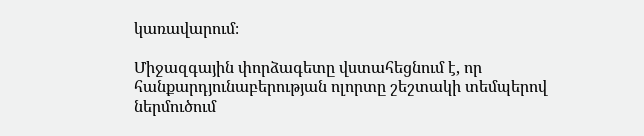կառավարում։

Միջազգային փորձագետը վստահեցնում է, որ հանքարդյունաբերության ոլորտը շեշտակի տեմպերով ներմուծում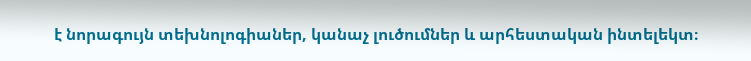է նորագույն տեխնոլոգիաներ, կանաչ լուծումներ և արհեստական ինտելեկտ։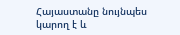Հայաստանը նույնպես կարող է և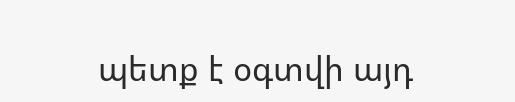պետք է օգտվի այդ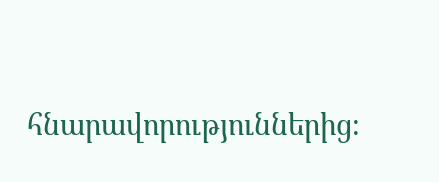հնարավորություններից։